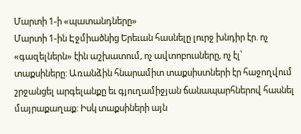Մարտի 1-ի «պատանդները»
Մարտի 1-ին Էջմիածնից Երեւան հասնելը լուրջ խնդիր էր. ոչ «գազելներն» էին աշխատում, ոչ ավտոբուսները, ոչ էլ՝ տաքսիները: Առանձին հնարամիտ տաքսիստների էր հաջողվում շրջանցել արգելանքը եւ գյուղամիջյան ճանապարհներով հասնել մայրաքաղաք: Իսկ տաքսիների այն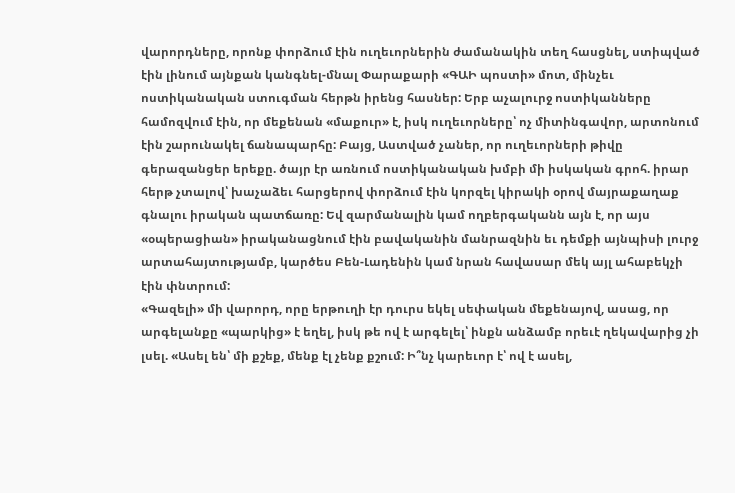վարորդները, որոնք փորձում էին ուղեւորներին ժամանակին տեղ հասցնել, ստիպված էին լինում այնքան կանգնել-մնալ Փարաքարի «ԳԱԻ պոստի» մոտ, մինչեւ ոստիկանական ստուգման հերթն իրենց հասներ: Երբ աչալուրջ ոստիկանները համոզվում էին, որ մեքենան «մաքուր» է, իսկ ուղեւորները՝ ոչ միտինգավոր, արտոնում էին շարունակել ճանապարհը: Բայց, Աստված չաներ, որ ուղեւորների թիվը գերազանցեր երեքը. ծայր էր առնում ոստիկանական խմբի մի իսկական գրոհ. իրար հերթ չտալով՝ խաչաձեւ հարցերով փորձում էին կորզել կիրակի օրով մայրաքաղաք գնալու իրական պատճառը: Եվ զարմանալին կամ ողբերգականն այն է, որ այս «օպերացիան» իրականացնում էին բավականին մանրազնին եւ դեմքի այնպիսի լուրջ արտահայտությամբ, կարծես Բեն-Լադենին կամ նրան հավասար մեկ այլ ահաբեկչի էին փնտրում:
«Գազելի» մի վարորդ, որը երթուղի էր դուրս եկել սեփական մեքենայով, ասաց, որ արգելանքը «պարկից» է եղել, իսկ թե ով է արգելել՝ ինքն անձամբ որեւէ ղեկավարից չի լսել. «Ասել են՝ մի քշեք, մենք էլ չենք քշում: Ի՞նչ կարեւոր է՝ ով է ասել,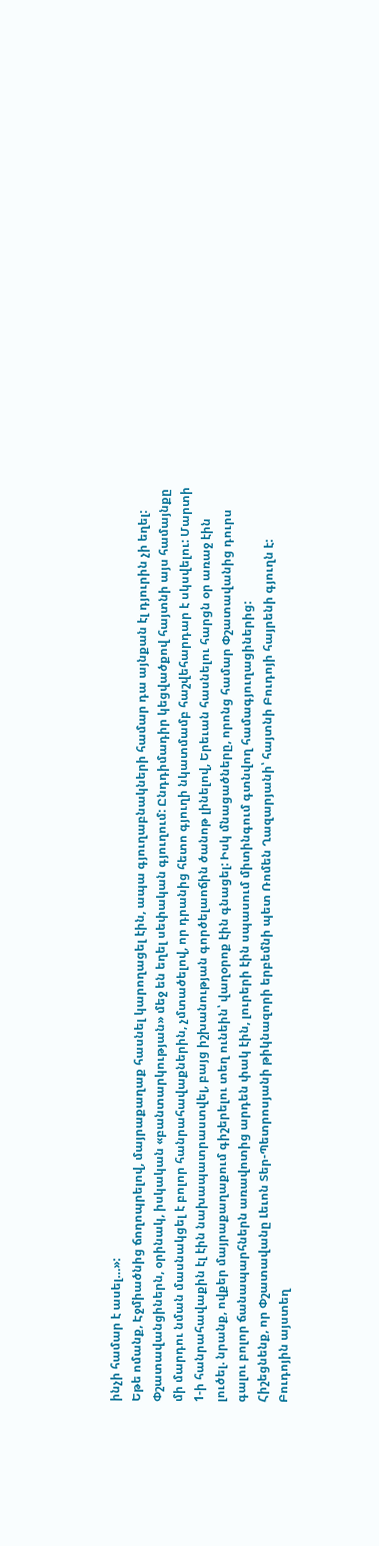ինչի համար է ասել…»:
Եթե ոմանք, Էջմիածնից ճողոպրելով, մայրաքաղաք հասնել կարողացել էին, ապա գյուղաբնակների համար դա այնքան էլ դյուրին չի եղել: Փշատավանցիներն, օրինակ, իսկական «բանտարկության» մեջ են եղել սեփական գյուղում: Ընդդիմադիր կեցվածքով հայտնի այս համայնքը մի մարդու նման մասնակցել է բոլոր հանրահավաքներին, չմտածելով, որ դրանից հետո գյուղի նկատմամբ հաշվեհարդար է սկսվելու: Մարտի 1-ի հանրահավաքին էլ էին նախապատրաստվել, բայց իշխանության գործելաոճին ծանոթ լինելով, Երեւան հասնելու հարցն օր առաջ էին լուծել. նրանք, ովքեր մայրաքաղաքում գիշերելու տեղ ունեին՝ վաղօրոք էին գնացել: Իսկ մնացածները, որոնց համար Փշատավանից դուրս գալու բոլոր ճանապարհներն առավոտից արդեն փակ էին, լուրերի էին սպասում միտինգում գտնվող համագյուղացիներից:
Հիշեցնենք, որ Փշատավանը Լեւոն Տեր-Պետրոսյանի թիկնազորի երբեմնի պետ Ռոմեն Ղազարյանի՝ հայտնի Բուդոյի հայրենի գյուղն է: Բուդոյին այստեղ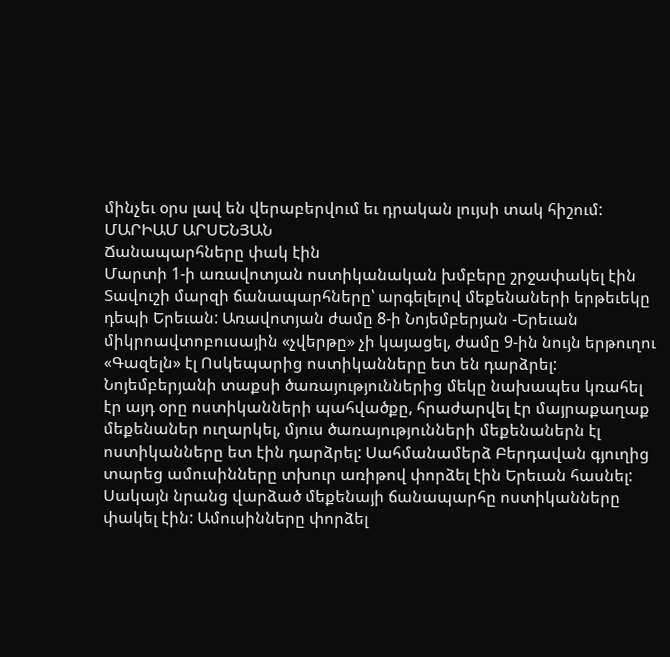մինչեւ օրս լավ են վերաբերվում եւ դրական լույսի տակ հիշում:
ՄԱՐԻԱՄ ԱՐՍԵՆՅԱՆ
Ճանապարհները փակ էին
Մարտի 1-ի առավոտյան ոստիկանական խմբերը շրջափակել էին Տավուշի մարզի ճանապարհները՝ արգելելով մեքենաների երթեւեկը դեպի Երեւան: Առավոտյան ժամը 8-ի Նոյեմբերյան -Երեւան միկրոավտոբուսային «չվերթը» չի կայացել, ժամը 9-ին նույն երթուղու «Գազելն» էլ Ոսկեպարից ոստիկանները ետ են դարձրել:
Նոյեմբերյանի տաքսի ծառայություններից մեկը նախապես կռահել էր այդ օրը ոստիկանների պահվածքը, հրաժարվել էր մայրաքաղաք մեքենաներ ուղարկել, մյուս ծառայությունների մեքենաներն էլ ոստիկանները ետ էին դարձրել: Սահմանամերձ Բերդավան գյուղից տարեց ամուսինները տխուր առիթով փորձել էին Երեւան հասնել: Սակայն նրանց վարձած մեքենայի ճանապարհը ոստիկանները փակել էին: Ամուսինները փորձել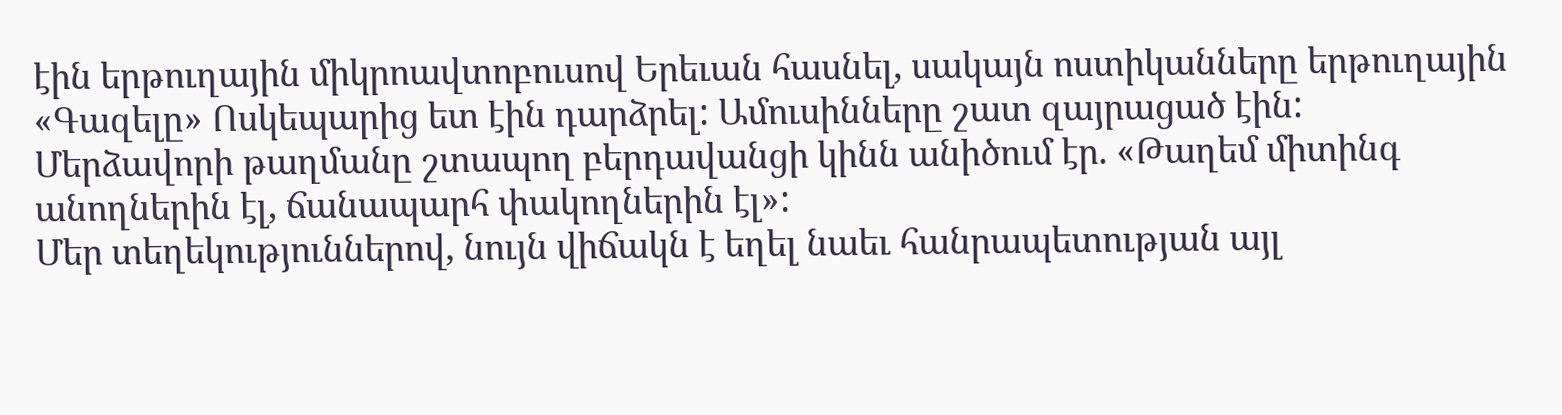էին երթուղային միկրոավտոբուսով Երեւան հասնել, սակայն ոստիկանները երթուղային «Գազելը» Ոսկեպարից ետ էին դարձրել: Ամուսինները շատ զայրացած էին:
Մերձավորի թաղմանը շտապող բերդավանցի կինն անիծում էր. «Թաղեմ միտինգ անողներին էլ, ճանապարհ փակողներին էլ»:
Մեր տեղեկություններով, նույն վիճակն է եղել նաեւ հանրապետության այլ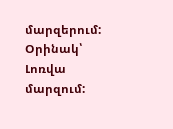մարզերում: Օրինակ՝ Լոռվա մարզում: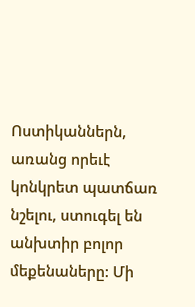Ոստիկաններն, առանց որեւէ կոնկրետ պատճառ նշելու, ստուգել են անխտիր բոլոր մեքենաները: Մի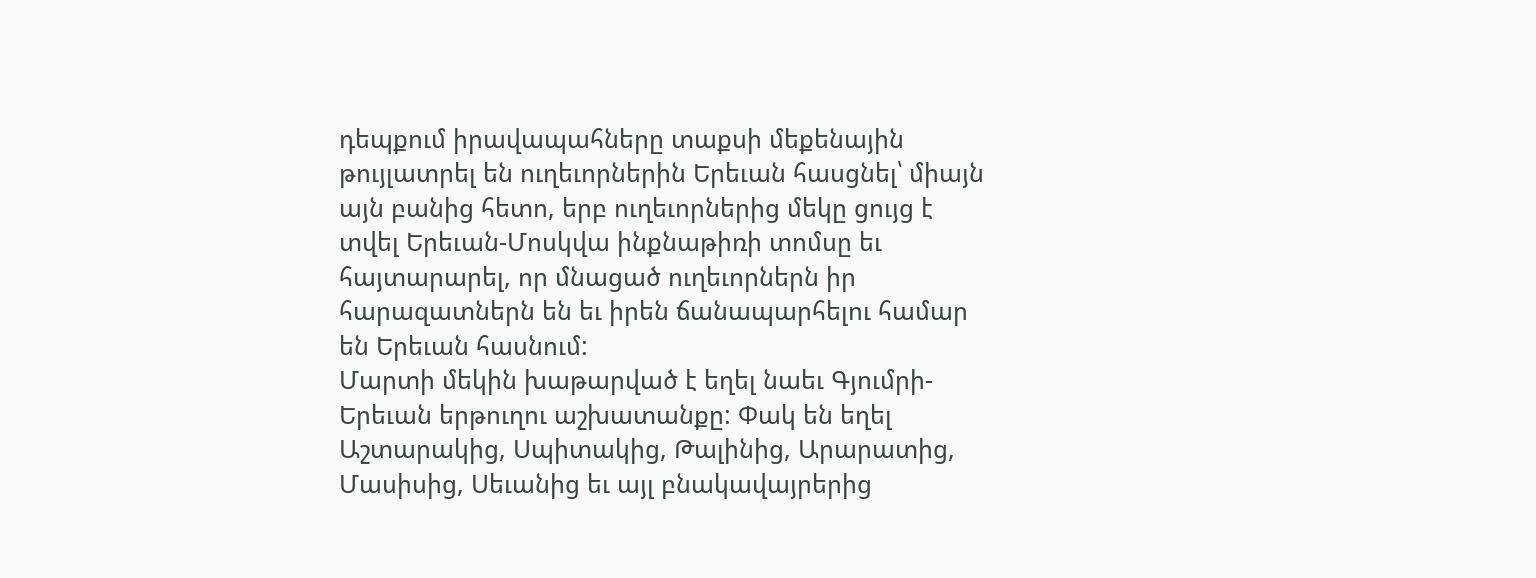դեպքում իրավապահները տաքսի մեքենային թույլատրել են ուղեւորներին Երեւան հասցնել՝ միայն այն բանից հետո, երբ ուղեւորներից մեկը ցույց է տվել Երեւան-Մոսկվա ինքնաթիռի տոմսը եւ հայտարարել, որ մնացած ուղեւորներն իր հարազատներն են եւ իրեն ճանապարհելու համար են Երեւան հասնում:
Մարտի մեկին խաթարված է եղել նաեւ Գյումրի-Երեւան երթուղու աշխատանքը: Փակ են եղել Աշտարակից, Սպիտակից, Թալինից, Արարատից, Մասիսից, Սեւանից եւ այլ բնակավայրերից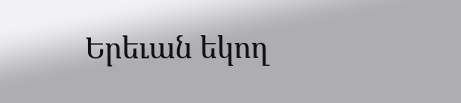Երեւան եկող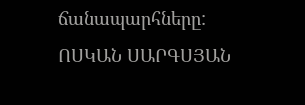ճանապարհները:
ՈՍԿԱՆ ՍԱՐԳՍՅԱՆ